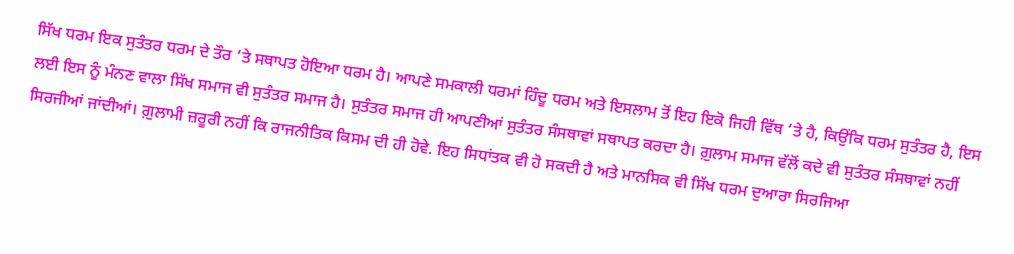ਸਿੱਖ ਧਰਮ ਇਕ ਸੁਤੰਤਰ ਧਰਮ ਦੇ ਤੌਰ ‘ਤੇ ਸਥਾਪਤ ਹੋਇਆ ਧਰਮ ਹੈ। ਆਪਣੇ ਸਮਕਾਲੀ ਧਰਮਾਂ ਹਿੰਦੂ ਧਰਮ ਅਤੇ ਇਸਲਾਮ ਤੋਂ ਇਹ ਇਕੋ ਜਿਹੀ ਵਿੱਥ ‘ਤੇ ਹੈ, ਕਿਉਂਕਿ ਧਰਮ ਸੁਤੰਤਰ ਹੈ, ਇਸ ਲਈ ਇਸ ਨੂੰ ਮੰਨਣ ਵਾਲਾ ਸਿੱਖ ਸਮਾਜ ਵੀ ਸੁਤੰਤਰ ਸਮਾਜ ਹੈ। ਸੁਤੰਤਰ ਸਮਾਜ ਹੀ ਆਪਣੀਆਂ ਸੁਤੰਤਰ ਸੰਸਥਾਵਾਂ ਸਥਾਪਤ ਕਰਦਾ ਹੈ। ਗ਼ੁਲਾਮ ਸਮਾਜ ਵੱਲੋਂ ਕਦੇ ਵੀ ਸੁਤੰਤਰ ਸੰਸਥਾਵਾਂ ਨਹੀਂ ਸਿਰਜੀਆਂ ਜਾਂਦੀਆਂ। ਗ਼ੁਲਾਮੀ ਜ਼ਰੂਰੀ ਨਹੀਂ ਕਿ ਰਾਜਨੀਤਿਕ ਕਿਸਮ ਦੀ ਹੀ ਹੋਵੇ. ਇਹ ਸਿਧਾਂਤਕ ਵੀ ਹੋ ਸਕਦੀ ਹੈ ਅਤੇ ਮਾਨਸਿਕ ਵੀ ਸਿੱਖ ਧਰਮ ਦੁਆਰਾ ਸਿਰਜਿਆ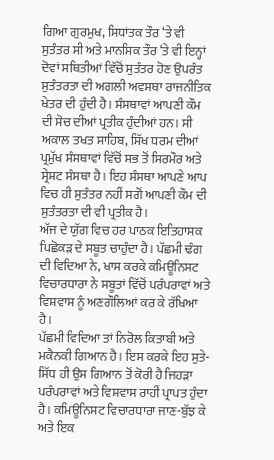ਗਿਆ ਗੁਰਮੁਖ, ਸਿਧਾਂਤਕ ਤੌਰ ‘ਤੇ ਵੀ ਸੁਤੰਤਰ ਸੀ ਅਤੇ ਮਾਨਸਿਕ ਤੌਰ ‘ਤੇ ਵੀ ਇਨ੍ਹਾਂ ਦੋਵਾਂ ਸਥਿਤੀਆਂ ਵਿੱਚੋਂ ਸੁਤੰਤਰ ਹੋਣ ਉਪਰੰਤ ਸੁਤੰਤਰਤਾ ਦੀ ਅਗਲੀ ਅਵਸਥਾ ਰਾਜਨੀਤਿਕ ਖੇਤਰ ਦੀ ਹੁੰਦੀ ਹੈ। ਸੰਸਥਾਵਾਂ ਆਪਣੀ ਕੌਮ ਦੀ ਸੋਚ ਦੀਆਂ ਪ੍ਰਤੀਕ ਹੁੰਦੀਆਂ ਹਨ। ਸੀ ਅਕਾਲ ਤਖਤ ਸਾਹਿਬ, ਸਿੱਖ ਧਰਮ ਦੀਆਂ ਪ੍ਰਮੁੱਖ ਸੰਸਥਾਵਾਂ ਵਿੱਚੋਂ ਸਭ ਤੋਂ ਸਿਰਮੌਰ ਅਤੇ ਸ੍ਰੇਸ਼ਟ ਸੰਸਥਾ ਹੈ। ਇਹ ਸੰਸਥਾ ਆਪਣੇ ਆਪ ਵਿਚ ਹੀ ਸੁਤੰਤਰ ਨਹੀਂ ਸਗੋਂ ਆਪਣੀ ਕੌਮ ਦੀ ਸੁਤੰਤਰਤਾ ਦੀ ਵੀ ਪ੍ਰਤੀਕ ਹੈ।
ਅੱਜ ਦੇ ਯੁੱਗ ਵਿਚ ਹਰ ਪਾਠਕ ਇਤਿਹਾਸਕ ਪਿਛੋਕੜ ਦੇ ਸਬੂਤ ਚਾਹੁੰਦਾ ਹੈ। ਪੱਛਮੀ ਢੰਗ ਦੀ ਵਿਦਿਆ ਨੇ, ਖਾਸ ਕਰਕੇ ਕਮਿਊਨਿਸਟ ਵਿਚਾਰਧਾਰਾ ਨੇ ਸਬੂਤਾਂ ਵਿੱਚੋਂ ਪਰੰਪਰਾਵਾਂ ਅਤੇ ਵਿਸ਼ਵਾਸ ਨੂੰ ਅਣਗੌਲਿਆਂ ਕਰ ਕੇ ਰੱਖਿਆ ਹੈ।
ਪੱਛਮੀ ਵਿਦਿਆ ਤਾਂ ਨਿਰੋਲ ਕਿਤਾਬੀ ਅਤੇ ਮਕੈਨਕੀ ਗਿਆਨ ਹੈ। ਇਸ ਕਰਕੇ ਇਹ ਸੁਤੇ-ਸਿੱਧ ਹੀ ਉਸ ਗਿਆਨ ਤੋਂ ਕੋਰੀ ਹੈ ਜਿਹੜਾ ਪਰੰਪਰਾਵਾਂ ਅਤੇ ਵਿਸ਼ਵਾਸ ਰਾਹੀਂ ਪ੍ਰਾਪਤ ਹੁੰਦਾ ਹੈ। ਕਮਿਊਨਿਸਟ ਵਿਚਾਰਧਾਰਾ ਜਾਣ-ਬੁੱਝ ਕੇ ਅਤੇ ਇਕ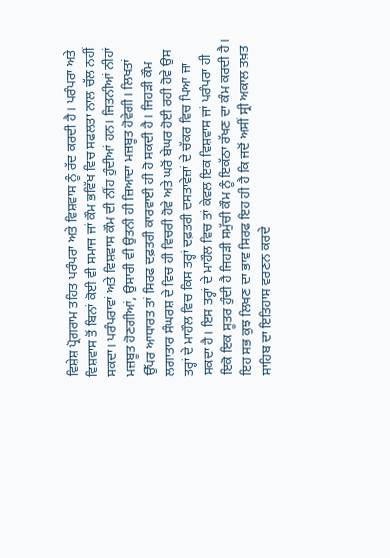ਵਿਸ਼ੇਸ਼ ਪ੍ਰੋਗਰਾਮ ਤਹਿਤ ਪਰੰਪਰਾ ਅਤੇ ਵਿਸ਼ਵਾਸ ਨੂੰ ਰੱਦ ਕਰਦੀ ਹੈ। ਪਰੰਪਰਾ ਅਤੇ ਵਿਸ਼ਵਾਸ ਤੋਂ ਬਿਨਾਂ ਕੋਈ ਵੀ ਸਮਾਜ ਜਾਂ ਕੌਮ ਭਵਿੱਖ ਵਿਚ ਸਫਲਤਾ ਨਾਲ ਚੱਲ ਨਹੀਂ ਸਕਦਾ। ਪਰੰਪਰਾਵਾਂ ਅਤੇ ਵਿਸ਼ਵਾਸ ਕੌਮ ਦੀ ਨੀਂਹ ਹੁੰਦੀਆਂ ਹਨ। ਜਿਤਨੀਆਂ ਨੀਹਾਂ ਮਜ਼ਬੂਤ ਹੋਣਗੀਆਂ, ਉਸਾਰੀ ਵੀ ਉਤਨੀ ਹੀ ਜ਼ਿਆਦਾ ਮਜ਼ਬੂਤ ਹੋਵੇਗੀ। ਲਿਖਤਾਂ ਉੱਪਰ ਆਧਾਰਤ ਤਾਂ ਸਿਰਫ ਦਫ਼ਤਰੀ ਕਾਰਵਾਈ ਹੀ ਹੋ ਸਕਦੀ ਹੈ। ਜਿਹੜੀ ਕੌਮ ਲਗਾਤਾਰ ਸੰਘਰਸ਼ ਦੇ ਵਿਚ ਹੀ ਵਿਚਰੀ ਹੋਵੇ ਅਤੇ ਘਰੋਂ ਬੇਘਰ ਹੋਈ ਰਹੀ ਹੋਵੇ ਉਸ ਤਰ੍ਹਾਂ ਦੇ ਮਾਹੌਲ ਵਿਚ ਕਿਸ ਤਰ੍ਹਾਂ ਦਫ਼ਤਰੀ ਦਸਤਾਵੇਜ਼ਾਂ ਦੇ ਚੱਕਰ ਵਿਚ ਪਿਆ ਜਾ ਸਕਦਾ ਹੈ। ਇਸ ਤਰ੍ਹਾਂ ਦੇ ਮਾਹੌਲ ਵਿਚ ਤਾਂ ਕੇਵਲ ਇਕ ਵਿਸ਼ਵਾਸ ਜਾਂ ਪਰੰਪਰਾ ਹੀ ਇਕੋ ਇਕ ਸੂਤਰ ਹੁੰਦੀ ਹੈ ਜਿਹੜੀ ਸਮੁੱਚੀ ਕੌਮ ਨੂੰ ਇਕੱਠਾ ਰੱਖਣ ਦਾ ਕੰਮ ਕਰਦੀ ਹੈ। ਇਹ ਸਭ ਕੁਝ ਲਿਖਣ ਦਾ ਭਾਵ ਸਿਰਫ ਇਹ ਹੀ ਹੈ ਕਿ ਜਦੋਂ ਅਸੀਂ ਸ੍ਰੀ ਅਕਾਲ ਤਖ਼ਤ ਸਾਹਿਬ ਦਾ ਇਤਿਹਾਸ ਵਰਣਨ ਕਰਦੇ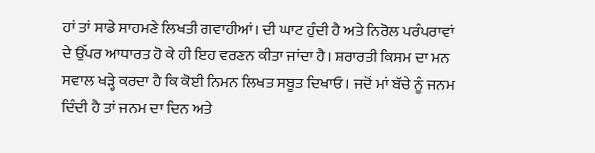ਹਾਂ ਤਾਂ ਸਾਡੇ ਸਾਹਮਣੇ ਲਿਖਤੀ ਗਵਾਹੀਆਂ। ਦੀ ਘਾਟ ਹੁੰਦੀ ਹੈ ਅਤੇ ਨਿਰੋਲ ਪਰੰਪਰਾਵਾਂ ਦੇ ਉੱਪਰ ਆਧਾਰਤ ਹੋ ਕੇ ਹੀ ਇਹ ਵਰਣਨ ਕੀਤਾ ਜਾਂਦਾ ਹੈ। ਸ਼ਰਾਰਤੀ ਕਿਸਮ ਦਾ ਮਨ ਸਵਾਲ ਖੜ੍ਹੇ ਕਰਦਾ ਹੈ ਕਿ ਕੋਈ ਨਿਮਨ ਲਿਖਤ ਸਬੂਤ ਦਿਖਾਓ। ਜਦੋਂ ਮਾਂ ਬੱਚੇ ਨੂੰ ਜਨਮ ਦਿੰਦੀ ਹੈ ਤਾਂ ਜਨਮ ਦਾ ਦਿਨ ਅਤੇ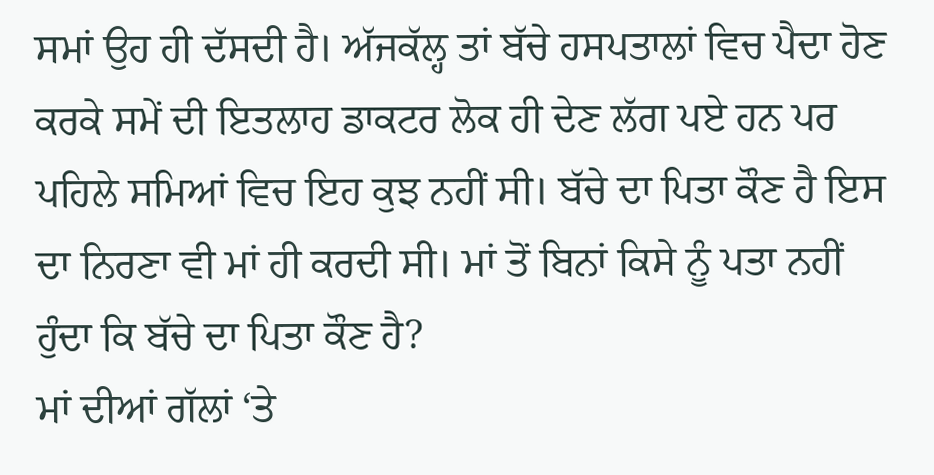ਸਮਾਂ ਉਹ ਹੀ ਦੱਸਦੀ ਹੈ। ਅੱਜਕੱਲ੍ਹ ਤਾਂ ਬੱਚੇ ਹਸਪਤਾਲਾਂ ਵਿਚ ਪੈਦਾ ਹੋਣ ਕਰਕੇ ਸਮੇਂ ਦੀ ਇਤਲਾਹ ਡਾਕਟਰ ਲੋਕ ਹੀ ਦੇਣ ਲੱਗ ਪਏ ਹਨ ਪਰ ਪਹਿਲੇ ਸਮਿਆਂ ਵਿਚ ਇਹ ਕੁਝ ਨਹੀਂ ਸੀ। ਬੱਚੇ ਦਾ ਪਿਤਾ ਕੌਣ ਹੈ ਇਸ ਦਾ ਨਿਰਣਾ ਵੀ ਮਾਂ ਹੀ ਕਰਦੀ ਸੀ। ਮਾਂ ਤੋਂ ਬਿਨਾਂ ਕਿਸੇ ਨੂੰ ਪਤਾ ਨਹੀਂ ਹੁੰਦਾ ਕਿ ਬੱਚੇ ਦਾ ਪਿਤਾ ਕੌਣ ਹੈ?
ਮਾਂ ਦੀਆਂ ਗੱਲਾਂ ‘ਤੇ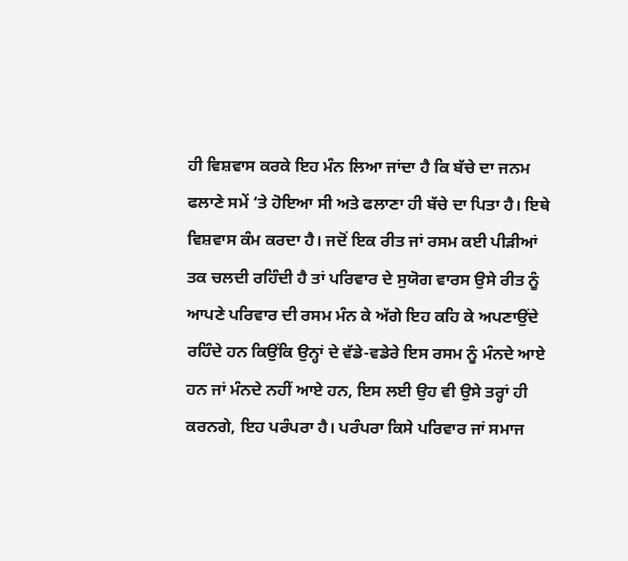ਹੀ ਵਿਸ਼ਵਾਸ ਕਰਕੇ ਇਹ ਮੰਨ ਲਿਆ ਜਾਂਦਾ ਹੈ ਕਿ ਬੱਚੇ ਦਾ ਜਨਮ ਫਲਾਣੇ ਸਮੇਂ ‘ਤੇ ਹੋਇਆ ਸੀ ਅਤੇ ਫਲਾਣਾ ਹੀ ਬੱਚੇ ਦਾ ਪਿਤਾ ਹੈ। ਇਥੇ ਵਿਸ਼ਵਾਸ ਕੰਮ ਕਰਦਾ ਹੈ। ਜਦੋਂ ਇਕ ਰੀਤ ਜਾਂ ਰਸਮ ਕਈ ਪੀੜੀਆਂ ਤਕ ਚਲਦੀ ਰਹਿੰਦੀ ਹੈ ਤਾਂ ਪਰਿਵਾਰ ਦੇ ਸੁਯੋਗ ਵਾਰਸ ਉਸੇ ਰੀਤ ਨੂੰ ਆਪਣੇ ਪਰਿਵਾਰ ਦੀ ਰਸਮ ਮੰਨ ਕੇ ਅੱਗੇ ਇਹ ਕਹਿ ਕੇ ਅਪਣਾਉਂਦੇ ਰਹਿੰਦੇ ਹਨ ਕਿਉਂਕਿ ਉਨ੍ਹਾਂ ਦੇ ਵੱਡੇ-ਵਡੇਰੇ ਇਸ ਰਸਮ ਨੂੰ ਮੰਨਦੇ ਆਏ ਹਨ ਜਾਂ ਮੰਨਦੇ ਨਹੀਂ ਆਏ ਹਨ, ਇਸ ਲਈ ਉਹ ਵੀ ਉਸੇ ਤਰ੍ਹਾਂ ਹੀ ਕਰਨਗੇ, ਇਹ ਪਰੰਪਰਾ ਹੈ। ਪਰੰਪਰਾ ਕਿਸੇ ਪਰਿਵਾਰ ਜਾਂ ਸਮਾਜ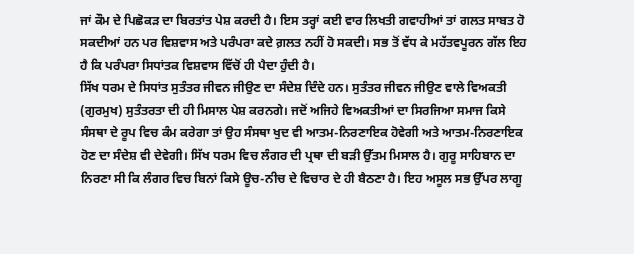ਜਾਂ ਕੌਮ ਦੇ ਪਿਛੋਕੜ ਦਾ ਬਿਰਤਾਂਤ ਪੇਸ਼ ਕਰਦੀ ਹੈ। ਇਸ ਤਰ੍ਹਾਂ ਕਈ ਵਾਰ ਲਿਖਤੀ ਗਵਾਹੀਆਂ ਤਾਂ ਗਲਤ ਸਾਬਤ ਹੋ ਸਕਦੀਆਂ ਹਨ ਪਰ ਵਿਸ਼ਵਾਸ ਅਤੇ ਪਰੰਪਰਾ ਕਦੇ ਗ਼ਲਤ ਨਹੀਂ ਹੋ ਸਕਦੀ। ਸਭ ਤੋਂ ਵੱਧ ਕੇ ਮਹੱਤਵਪੂਰਨ ਗੱਲ ਇਹ ਹੈ ਕਿ ਪਰੰਪਰਾ ਸਿਧਾਂਤਕ ਵਿਸ਼ਵਾਸ ਵਿੱਚੋਂ ਹੀ ਪੈਦਾ ਹੁੰਦੀ ਹੈ।
ਸਿੱਖ ਧਰਮ ਦੇ ਸਿਧਾਂਤ ਸੁਤੰਤਰ ਜੀਵਨ ਜੀਉਣ ਦਾ ਸੰਦੇਸ਼ ਦਿੰਦੇ ਹਨ। ਸੁਤੰਤਰ ਜੀਵਨ ਜੀਉਣ ਵਾਲੇ ਵਿਅਕਤੀ (ਗੁਰਮੁਖ) ਸੁਤੰਤਰਤਾ ਦੀ ਹੀ ਮਿਸਾਲ ਪੇਸ਼ ਕਰਨਗੇ। ਜਦੋਂ ਅਜਿਹੇ ਵਿਅਕਤੀਆਂ ਦਾ ਸਿਰਜਿਆ ਸਮਾਜ ਕਿਸੇ ਸੰਸਥਾ ਦੇ ਰੂਪ ਵਿਚ ਕੰਮ ਕਰੇਗਾ ਤਾਂ ਉਹ ਸੰਸਥਾ ਖੁਦ ਵੀ ਆਤਮ-ਨਿਰਣਾਇਕ ਹੋਵੇਗੀ ਅਤੇ ਆਤਮ-ਨਿਰਣਾਇਕ ਹੋਣ ਦਾ ਸੰਦੇਸ਼ ਵੀ ਦੇਵੇਗੀ। ਸਿੱਖ ਧਰਮ ਵਿਚ ਲੰਗਰ ਦੀ ਪ੍ਰਥਾ ਦੀ ਬੜੀ ਉੱਤਮ ਮਿਸਾਲ ਹੈ। ਗੁਰੂ ਸਾਹਿਬਾਨ ਦਾ ਨਿਰਣਾ ਸੀ ਕਿ ਲੰਗਰ ਵਿਚ ਬਿਨਾਂ ਕਿਸੇ ਊਚ-ਨੀਚ ਦੇ ਵਿਚਾਰ ਦੇ ਹੀ ਬੈਠਣਾ ਹੈ। ਇਹ ਅਸੂਲ ਸਭ ਉੱਪਰ ਲਾਗੂ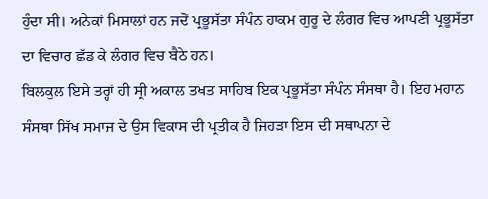ਹੁੰਦਾ ਸੀ। ਅਨੇਕਾਂ ਮਿਸਾਲਾਂ ਹਨ ਜਦੋਂ ਪ੍ਰਭੂਸੱਤਾ ਸੰਪੰਨ ਹਾਕਮ ਗੁਰੂ ਦੇ ਲੰਗਰ ਵਿਚ ਆਪਣੀ ਪ੍ਰਭੂਸੱਤਾ ਦਾ ਵਿਚਾਰ ਛੱਡ ਕੇ ਲੰਗਰ ਵਿਚ ਬੈਠੇ ਹਨ।
ਬਿਲਕੁਲ ਇਸੇ ਤਰ੍ਹਾਂ ਹੀ ਸ੍ਰੀ ਅਕਾਲ ਤਖਤ ਸਾਹਿਬ ਇਕ ਪ੍ਰਭੂਸੱਤਾ ਸੰਪੰਨ ਸੰਸਥਾ ਹੈ। ਇਹ ਮਹਾਨ ਸੰਸਥਾ ਸਿੱਖ ਸਮਾਜ ਦੇ ਉਸ ਵਿਕਾਸ ਦੀ ਪ੍ਰਤੀਕ ਹੈ ਜਿਹੜਾ ਇਸ ਦੀ ਸਥਾਪਨਾ ਦੇ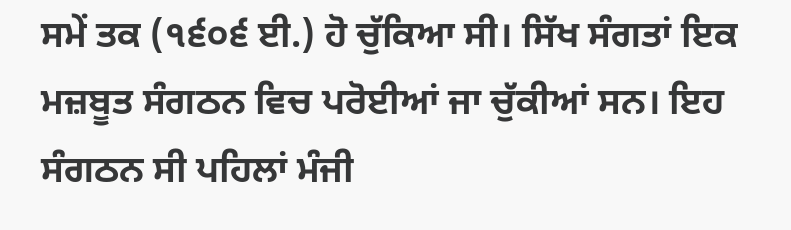ਸਮੇਂ ਤਕ (੧੬੦੬ ਈ.) ਹੋ ਚੁੱਕਿਆ ਸੀ। ਸਿੱਖ ਸੰਗਤਾਂ ਇਕ ਮਜ਼ਬੂਤ ਸੰਗਠਨ ਵਿਚ ਪਰੋਈਆਂ ਜਾ ਚੁੱਕੀਆਂ ਸਨ। ਇਹ ਸੰਗਠਨ ਸੀ ਪਹਿਲਾਂ ਮੰਜੀ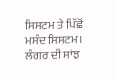ਸਿਸਟਮ ਤੇ ਪਿੱਛੋਂ ਮਸੰਦ ਸਿਸਟਮ। ਲੰਗਰ ਦੀ ਸਾਂਝ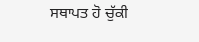ਸਥਾਪਤ ਹੋ ਚੁੱਕੀ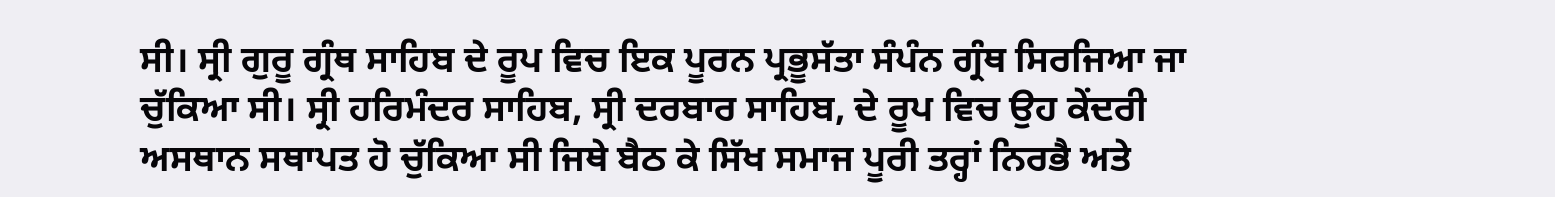ਸੀ। ਸ੍ਰੀ ਗੁਰੂ ਗ੍ਰੰਥ ਸਾਹਿਬ ਦੇ ਰੂਪ ਵਿਚ ਇਕ ਪੂਰਨ ਪ੍ਰਭੂਸੱਤਾ ਸੰਪੰਨ ਗ੍ਰੰਥ ਸਿਰਜਿਆ ਜਾ ਚੁੱਕਿਆ ਸੀ। ਸ੍ਰੀ ਹਰਿਮੰਦਰ ਸਾਹਿਬ, ਸ੍ਰੀ ਦਰਬਾਰ ਸਾਹਿਬ, ਦੇ ਰੂਪ ਵਿਚ ਉਹ ਕੇਂਦਰੀ ਅਸਥਾਨ ਸਥਾਪਤ ਹੋ ਚੁੱਕਿਆ ਸੀ ਜਿਥੇ ਬੈਠ ਕੇ ਸਿੱਖ ਸਮਾਜ ਪੂਰੀ ਤਰ੍ਹਾਂ ਨਿਰਭੈ ਅਤੇ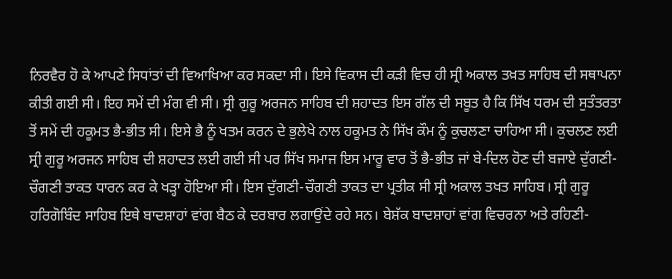ਨਿਰਵੈਰ ਹੋ ਕੇ ਆਪਣੇ ਸਿਧਾਂਤਾਂ ਦੀ ਵਿਆਖਿਆ ਕਰ ਸਕਦਾ ਸੀ। ਇਸੇ ਵਿਕਾਸ ਦੀ ਕੜੀ ਵਿਚ ਹੀ ਸ੍ਰੀ ਅਕਾਲ ਤਖ਼ਤ ਸਾਹਿਬ ਦੀ ਸਥਾਪਨਾ ਕੀਤੀ ਗਈ ਸੀ। ਇਹ ਸਮੇਂ ਦੀ ਮੰਗ ਵੀ ਸੀ। ਸ੍ਰੀ ਗੁਰੂ ਅਰਜਨ ਸਾਹਿਬ ਦੀ ਸ਼ਹਾਦਤ ਇਸ ਗੱਲ ਦੀ ਸਬੂਤ ਹੈ ਕਿ ਸਿੱਖ ਧਰਮ ਦੀ ਸੁਤੰਤਰਤਾ ਤੋਂ ਸਮੇਂ ਦੀ ਹਕੂਮਤ ਭੈ-ਭੀਤ ਸੀ। ਇਸੇ ਭੈ ਨੂੰ ਖਤਮ ਕਰਨ ਦੇ ਭੁਲੇਖੇ ਨਾਲ ਹਕੂਮਤ ਨੇ ਸਿੱਖ ਕੌਮ ਨੂੰ ਕੁਚਲਣਾ ਚਾਹਿਆ ਸੀ। ਕੁਚਲਣ ਲਈ ਸ੍ਰੀ ਗੁਰੂ ਅਰਜਨ ਸਾਹਿਬ ਦੀ ਸ਼ਹਾਦਤ ਲਈ ਗਈ ਸੀ ਪਰ ਸਿੱਖ ਸਮਾਜ ਇਸ ਮਾਰੂ ਵਾਰ ਤੋਂ ਭੈ-ਭੀਤ ਜਾਂ ਬੇ-ਦਿਲ ਹੋਣ ਦੀ ਬਜਾਏ ਦੁੱਗਣੀ-ਚੌਗਣੀ ਤਾਕਤ ਧਾਰਨ ਕਰ ਕੇ ਖੜ੍ਹਾ ਹੋਇਆ ਸੀ। ਇਸ ਦੁੱਗਣੀ-ਚੌਗਣੀ ਤਾਕਤ ਦਾ ਪ੍ਰਤੀਕ ਸੀ ਸ੍ਰੀ ਅਕਾਲ ਤਖਤ ਸਾਹਿਬ। ਸ੍ਰੀ ਗੁਰੂ ਹਰਿਗੋਬਿੰਦ ਸਾਹਿਬ ਇਥੇ ਬਾਦਸ਼ਾਹਾਂ ਵਾਂਗ ਬੈਠ ਕੇ ਦਰਬਾਰ ਲਗਾਉਂਦੇ ਰਹੇ ਸਨ। ਬੇਸ਼ੱਕ ਬਾਦਸ਼ਾਹਾਂ ਵਾਂਗ ਵਿਚਰਨਾ ਅਤੇ ਰਹਿਣੀ-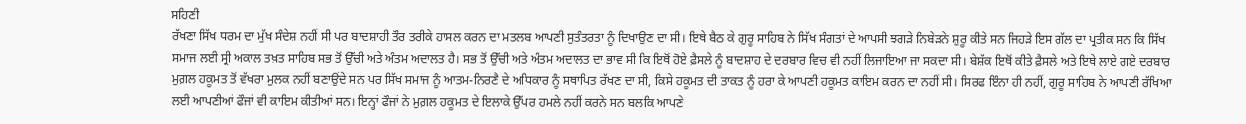ਸਹਿਣੀ
ਰੱਖਣਾ ਸਿੱਖ ਧਰਮ ਦਾ ਮੁੱਖ ਸੰਦੇਸ਼ ਨਹੀਂ ਸੀ ਪਰ ਬਾਦਸ਼ਾਹੀ ਤੌਰ ਤਰੀਕੇ ਹਾਸਲ ਕਰਨ ਦਾ ਮਤਲਬ ਆਪਣੀ ਸੁਤੰਤਰਤਾ ਨੂੰ ਦਿਖਾਉਣ ਦਾ ਸੀ। ਇਥੇ ਬੈਠ ਕੇ ਗੁਰੂ ਸਾਹਿਬ ਨੇ ਸਿੱਖ ਸੰਗਤਾਂ ਦੇ ਆਪਸੀ ਝਗੜੇ ਨਿਬੇੜਨੇ ਸ਼ੁਰੂ ਕੀਤੇ ਸਨ ਜਿਹੜੇ ਇਸ ਗੱਲ ਦਾ ਪ੍ਰਤੀਕ ਸਨ ਕਿ ਸਿੱਖ ਸਮਾਜ ਲਈ ਸ੍ਰੀ ਅਕਾਲ ਤਖ਼ਤ ਸਾਹਿਬ ਸਭ ਤੋਂ ਉੱਚੀ ਅਤੇ ਅੰਤਮ ਅਦਾਲਤ ਹੈ। ਸਭ ਤੋਂ ਉੱਚੀ ਅਤੇ ਅੰਤਮ ਅਦਾਲਤ ਦਾ ਭਾਵ ਸੀ ਕਿ ਇਥੋਂ ਹੋਏ ਫ਼ੈਸਲੇ ਨੂੰ ਬਾਦਸ਼ਾਹ ਦੇ ਦਰਬਾਰ ਵਿਚ ਵੀ ਨਹੀਂ ਲਿਜਾਇਆ ਜਾ ਸਕਦਾ ਸੀ। ਬੇਸ਼ੱਕ ਇਥੋਂ ਕੀਤੇ ਫ਼ੈਸਲੇ ਅਤੇ ਇਥੇ ਲਾਏ ਗਏ ਦਰਬਾਰ ਮੁਗ਼ਲ ਹਕੂਮਤ ਤੋਂ ਵੱਖਰਾ ਮੁਲਕ ਨਹੀਂ ਬਣਾਉਂਦੇ ਸਨ ਪਰ ਸਿੱਖ ਸਮਾਜ ਨੂੰ ਆਤਮ-ਨਿਰਣੈ ਦੇ ਅਧਿਕਾਰ ਨੂੰ ਸਥਾਪਿਤ ਰੱਖਣ ਦਾ ਸੀ, ਕਿਸੇ ਹਕੂਮਤ ਦੀ ਤਾਕਤ ਨੂੰ ਹਰਾ ਕੇ ਆਪਣੀ ਹਕੂਮਤ ਕਾਇਮ ਕਰਨ ਦਾ ਨਹੀਂ ਸੀ। ਸਿਰਫ ਇੰਨਾ ਹੀ ਨਹੀਂ, ਗੁਰੂ ਸਾਹਿਬ ਨੇ ਆਪਣੀ ਰੱਖਿਆ ਲਈ ਆਪਣੀਆਂ ਫੌਜਾਂ ਵੀ ਕਾਇਮ ਕੀਤੀਆਂ ਸਨ। ਇਨ੍ਹਾਂ ਫੌਜਾਂ ਨੇ ਮੁਗ਼ਲ ਹਕੂਮਤ ਦੇ ਇਲਾਕੇ ਉੱਪਰ ਹਮਲੇ ਨਹੀਂ ਕਰਨੇ ਸਨ ਬਲਕਿ ਆਪਣੇ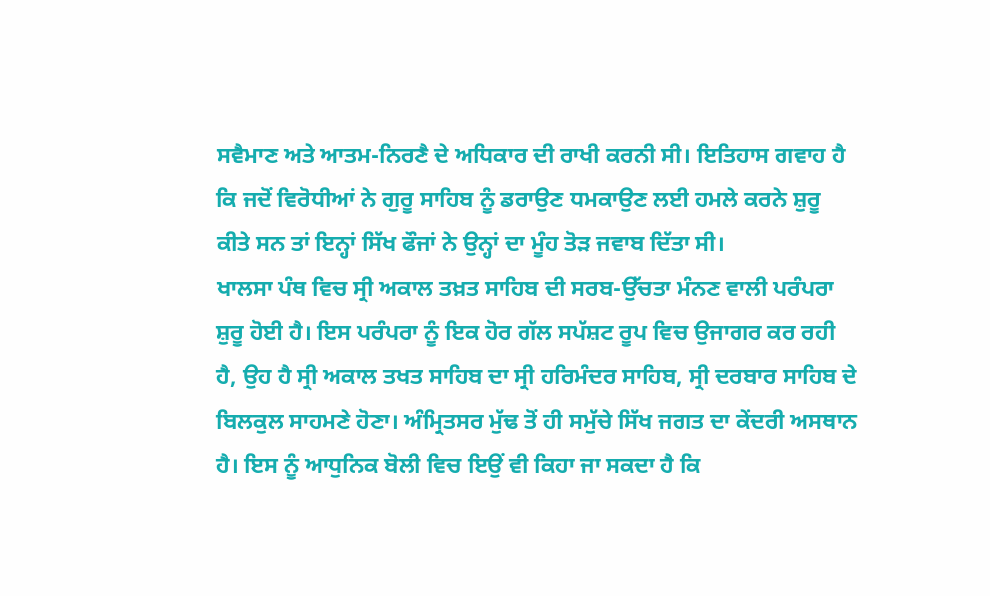ਸਵੈਮਾਣ ਅਤੇ ਆਤਮ-ਨਿਰਣੈ ਦੇ ਅਧਿਕਾਰ ਦੀ ਰਾਖੀ ਕਰਨੀ ਸੀ। ਇਤਿਹਾਸ ਗਵਾਹ ਹੈ ਕਿ ਜਦੋਂ ਵਿਰੋਧੀਆਂ ਨੇ ਗੁਰੂ ਸਾਹਿਬ ਨੂੰ ਡਰਾਉਣ ਧਮਕਾਉਣ ਲਈ ਹਮਲੇ ਕਰਨੇ ਸ਼ੁਰੂ ਕੀਤੇ ਸਨ ਤਾਂ ਇਨ੍ਹਾਂ ਸਿੱਖ ਫੌਜਾਂ ਨੇ ਉਨ੍ਹਾਂ ਦਾ ਮੂੰਹ ਤੋੜ ਜਵਾਬ ਦਿੱਤਾ ਸੀ।
ਖਾਲਸਾ ਪੰਥ ਵਿਚ ਸ੍ਰੀ ਅਕਾਲ ਤਖ਼ਤ ਸਾਹਿਬ ਦੀ ਸਰਬ-ਉੱਚਤਾ ਮੰਨਣ ਵਾਲੀ ਪਰੰਪਰਾ ਸ਼ੁਰੂ ਹੋਈ ਹੈ। ਇਸ ਪਰੰਪਰਾ ਨੂੰ ਇਕ ਹੋਰ ਗੱਲ ਸਪੱਸ਼ਟ ਰੂਪ ਵਿਚ ਉਜਾਗਰ ਕਰ ਰਹੀ ਹੈ, ਉਹ ਹੈ ਸ੍ਰੀ ਅਕਾਲ ਤਖਤ ਸਾਹਿਬ ਦਾ ਸ੍ਰੀ ਹਰਿਮੰਦਰ ਸਾਹਿਬ, ਸ੍ਰੀ ਦਰਬਾਰ ਸਾਹਿਬ ਦੇ ਬਿਲਕੁਲ ਸਾਹਮਣੇ ਹੋਣਾ। ਅੰਮ੍ਰਿਤਸਰ ਮੁੱਢ ਤੋਂ ਹੀ ਸਮੁੱਚੇ ਸਿੱਖ ਜਗਤ ਦਾ ਕੇਂਦਰੀ ਅਸਥਾਨ ਹੈ। ਇਸ ਨੂੰ ਆਧੁਨਿਕ ਬੋਲੀ ਵਿਚ ਇਉਂ ਵੀ ਕਿਹਾ ਜਾ ਸਕਦਾ ਹੈ ਕਿ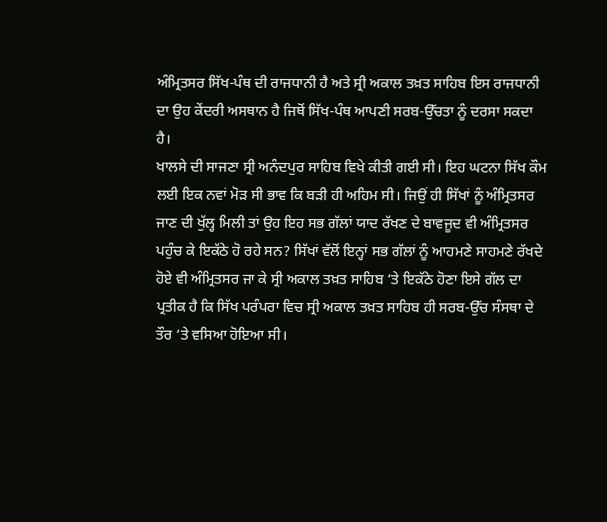ਅੰਮ੍ਰਿਤਸਰ ਸਿੱਖ-ਪੰਥ ਦੀ ਰਾਜਧਾਨੀ ਹੈ ਅਤੇ ਸ੍ਰੀ ਅਕਾਲ ਤਖ਼ਤ ਸਾਹਿਬ ਇਸ ਰਾਜਧਾਨੀ ਦਾ ਉਹ ਕੇਂਦਰੀ ਅਸਥਾਨ ਹੈ ਜਿਥੋਂ ਸਿੱਖ-ਪੰਥ ਆਪਣੀ ਸਰਬ-ਉੱਚਤਾ ਨੂੰ ਦਰਸਾ ਸਕਦਾ ਹੈ।
ਖਾਲਸੇ ਦੀ ਸਾਜਣਾ ਸ੍ਰੀ ਅਨੰਦਪੁਰ ਸਾਹਿਬ ਵਿਖੇ ਕੀਤੀ ਗਈ ਸੀ। ਇਹ ਘਟਨਾ ਸਿੱਖ ਕੌਮ ਲਈ ਇਕ ਨਵਾਂ ਮੋੜ ਸੀ ਭਾਵ ਕਿ ਬੜੀ ਹੀ ਅਹਿਮ ਸੀ। ਜਿਉਂ ਹੀ ਸਿੱਖਾਂ ਨੂੰ ਅੰਮ੍ਰਿਤਸਰ ਜਾਣ ਦੀ ਖੁੱਲ੍ਹ ਮਿਲੀ ਤਾਂ ਉਹ ਇਹ ਸਭ ਗੱਲਾਂ ਯਾਦ ਰੱਖਣ ਦੇ ਬਾਵਜੂਦ ਵੀ ਅੰਮ੍ਰਿਤਸਰ ਪਹੁੰਚ ਕੇ ਇਕੱਠੇ ਹੋ ਰਹੇ ਸਨ? ਸਿੱਖਾਂ ਵੱਲੋਂ ਇਨ੍ਹਾਂ ਸਭ ਗੱਲਾਂ ਨੂੰ ਆਹਮਣੇ ਸਾਹਮਣੇ ਰੱਖਦੇ ਹੋਏ ਵੀ ਅੰਮ੍ਰਿਤਸਰ ਜਾ ਕੇ ਸ੍ਰੀ ਅਕਾਲ ਤਖ਼ਤ ਸਾਹਿਬ ‘ਤੇ ਇਕੱਠੇ ਹੋਣਾ ਇਸੇ ਗੱਲ ਦਾ ਪ੍ਰਤੀਕ ਹੈ ਕਿ ਸਿੱਖ ਪਰੰਪਰਾ ਵਿਚ ਸ੍ਰੀ ਅਕਾਲ ਤਖ਼ਤ ਸਾਹਿਬ ਹੀ ਸਰਬ-ਉੱਚ ਸੰਸਥਾ ਦੇ ਤੌਰ ‘ਤੇ ਵਸਿਆ ਹੋਇਆ ਸੀ।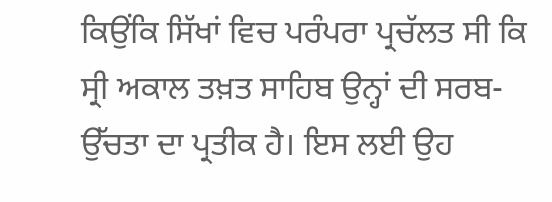ਕਿਉਂਕਿ ਸਿੱਖਾਂ ਵਿਚ ਪਰੰਪਰਾ ਪ੍ਰਚੱਲਤ ਸੀ ਕਿ ਸ੍ਰੀ ਅਕਾਲ ਤਖ਼ਤ ਸਾਹਿਬ ਉਨ੍ਹਾਂ ਦੀ ਸਰਬ-ਉੱਚਤਾ ਦਾ ਪ੍ਰਤੀਕ ਹੈ। ਇਸ ਲਈ ਉਹ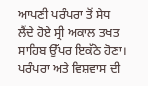ਆਪਣੀ ਪਰੰਪਰਾ ਤੋਂ ਸੇਧ ਲੈਂਦੇ ਹੋਏ ਸ੍ਰੀ ਅਕਾਲ ਤਖਤ ਸਾਹਿਬ ਉੱਪਰ ਇਕੱਠੇ ਹੋਣਾ। ਪਰੰਪਰਾ ਅਤੇ ਵਿਸ਼ਵਾਸ ਦੀ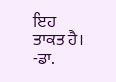ਇਹ ਤਾਕਤ ਹੈ।
-ਡਾ.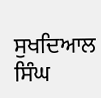ਸੁਖਦਿਆਲ ਸਿੰਘ